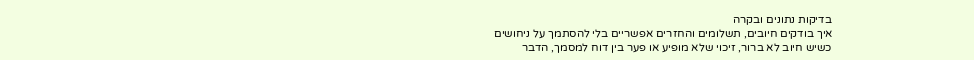בדיקות נתונים ובקרה
איך בודקים חיובים, תשלומים והחזרים אפשריים בלי להסתמך על ניחושים
כשיש חיוב לא ברור, זיכוי שלא מופיע או פער בין דוח למסמך, הדבר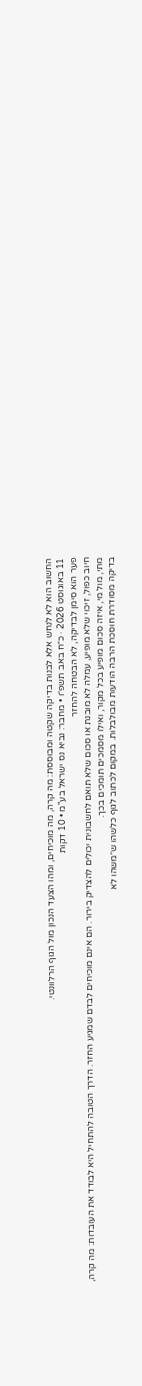החשוב הוא לא לנחש אלא לבנות בדיקה שקטה ומבוססת: מה קרה, מה מוכיחים, ומהו הצעד הנכון מול הגוף הרלוונטי.
11 באוגוסט 2026 · כ״ח באב תשפ״ו • מחבר: נביא נס ישראל בע"מ • 10 דקות
פער הוא סימן לבדיקה, לא הבטחה להחזר
חיוב כפול, זיכוי שלא מופיע, עמלה לא מובנת או סכום שלא תואם לחשבונית יכולים להצדיק בירור. הם אינם מוכיחים לבדם שמגיע החזר. הדרך הטובה להתחיל היא לבודד את העובדות: מה קרה, מתי, מול מי, איזה סכום מופיע בכל מקור, ואילו מסמכים תומכים בכך.
בדיקה מסודרת חוסכת הרבה הודעות מבולבלות. במקום לכתוב לגוף כלשהו ש״משהו לא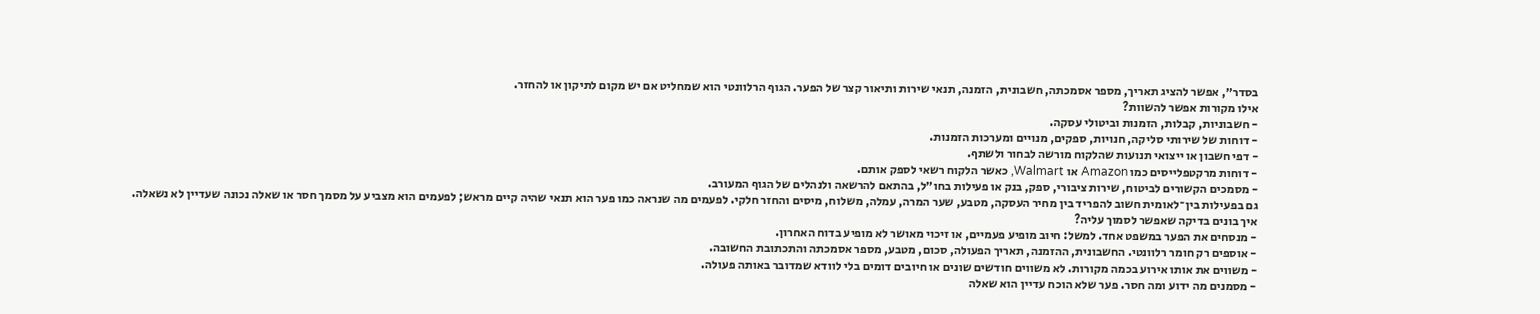בסדר״, אפשר להציג תאריך, מספר אסמכתה, חשבונית, הזמנה, תנאי שירות ותיאור קצר של הפער. הגוף הרלוונטי הוא שמחליט אם יש מקום לתיקון או להחזר.
אילו מקורות אפשר להשוות?
- חשבוניות, קבלות, הזמנות וביטולי עסקה.
- דוחות של שירותי סליקה, חנויות, ספקים, מנויים ומערכות הזמנות.
- דפי חשבון או ייצואי תנועות שהלקוח מורשה לבחור ולשתף.
- דוחות מרקטפלייסים כמו Amazon או Walmart, כאשר הלקוח רשאי לספק אותם.
- מסמכים הקשורים לביטוח, שירות ציבורי, ספק, בנק או פעילות בחו״ל, בהתאם להרשאה ולנהלים של הגוף המעורב.
גם בפעילות בין־לאומית חשוב להפריד בין מחיר העסקה, מטבע, שער המרה, עמלה, משלוח, מיסים והחזר חלקי. לפעמים מה שנראה כמו פער הוא תנאי שהיה קיים מראש; לפעמים הוא מצביע על מסמך חסר או שאלה נכונה שעדיין לא נשאלה.
איך בונים בדיקה שאפשר לסמוך עליה?
- מנסחים את הפער במשפט אחד. למשל: חיוב מופיע פעמיים, או זיכוי מאושר לא מופיע בדוח האחרון.
- אוספים רק חומר רלוונטי. החשבונית, ההזמנה, תאריך הפעולה, סכום, מטבע, מספר אסמכתה והתכתובת החשובה.
- משווים את אותו אירוע בכמה מקורות. לא משווים חודשים שונים או חיובים דומים בלי לוודא שמדובר באותה פעולה.
- מסמנים מה ידוע ומה חסר. פער שלא הוכח עדיין הוא שאלה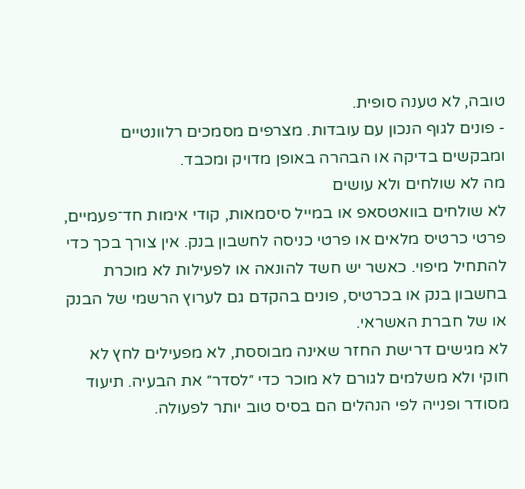טובה, לא טענה סופית.
- פונים לגוף הנכון עם עובדות. מצרפים מסמכים רלוונטיים ומבקשים בדיקה או הבהרה באופן מדויק ומכבד.
מה לא שולחים ולא עושים
לא שולחים בוואטסאפ או במייל סיסמאות, קודי אימות חד־פעמיים, פרטי כרטיס מלאים או פרטי כניסה לחשבון בנק. אין צורך בכך כדי להתחיל מיפוי. כאשר יש חשד להונאה או לפעילות לא מוכרת בחשבון בנק או בכרטיס, פונים בהקדם גם לערוץ הרשמי של הבנק או של חברת האשראי.
לא מגישים דרישת החזר שאינה מבוססת, לא מפעילים לחץ לא חוקי ולא משלמים לגורם לא מוכר כדי ״לסדר״ את הבעיה. תיעוד מסודר ופנייה לפי הנהלים הם בסיס טוב יותר לפעולה.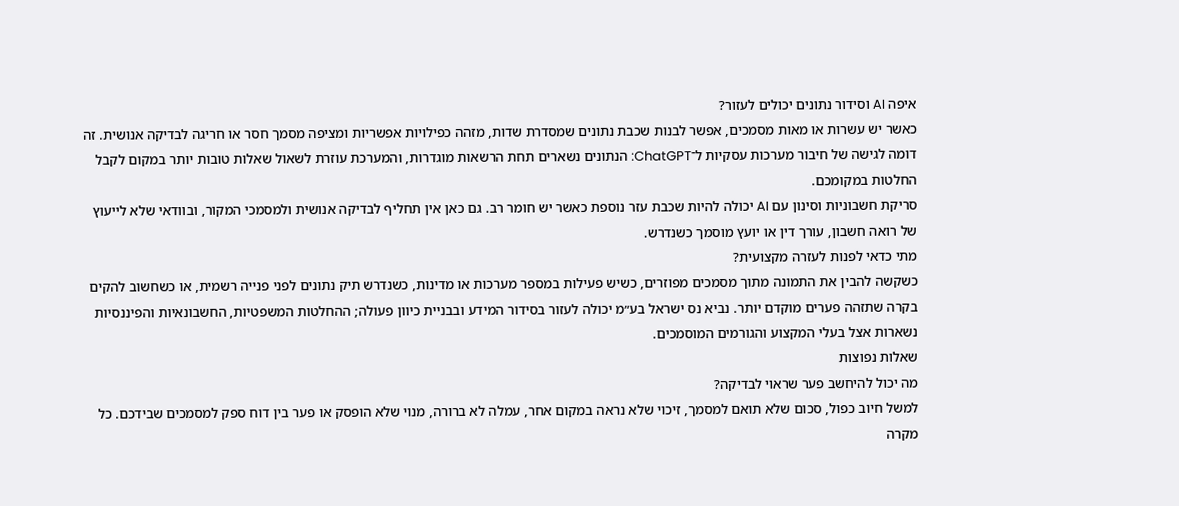איפה AI וסידור נתונים יכולים לעזור?
כאשר יש עשרות או מאות מסמכים, אפשר לבנות שכבת נתונים שמסדרת שדות, מזהה כפילויות אפשריות ומציפה מסמך חסר או חריגה לבדיקה אנושית. זה דומה לגישה של חיבור מערכות עסקיות ל־ChatGPT: הנתונים נשארים תחת הרשאות מוגדרות, והמערכת עוזרת לשאול שאלות טובות יותר במקום לקבל החלטות במקומכם.
סריקת חשבוניות וסינון עם AI יכולה להיות שכבת עזר נוספת כאשר יש חומר רב. גם כאן אין תחליף לבדיקה אנושית ולמסמכי המקור, ובוודאי שלא לייעוץ של רואה חשבון, עורך דין או יועץ מוסמך כשנדרש.
מתי כדאי לפנות לעזרה מקצועית?
כשקשה להבין את התמונה מתוך מסמכים מפוזרים, כשיש פעילות במספר מערכות או מדינות, כשנדרש תיק נתונים לפני פנייה רשמית, או כשחשוב להקים בקרה שתזהה פערים מוקדם יותר. נביא נס ישראל בע״מ יכולה לעזור בסידור המידע ובבניית כיוון פעולה; ההחלטות המשפטיות, החשבונאיות והפיננסיות נשארות אצל בעלי המקצוע והגורמים המוסמכים.
שאלות נפוצות
מה יכול להיחשב פער שראוי לבדיקה?
למשל חיוב כפול, סכום שלא תואם למסמך, זיכוי שלא נראה במקום אחר, עמלה לא ברורה, מנוי שלא הופסק או פער בין דוח ספק למסמכים שבידכם. כל מקרה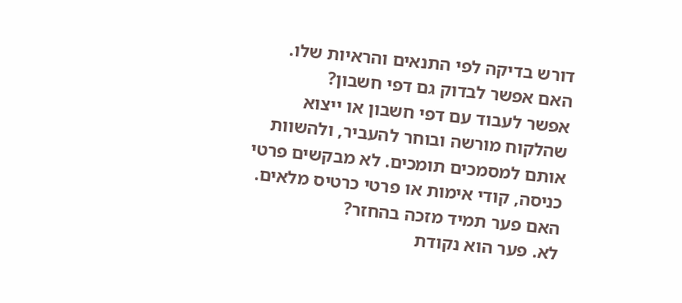דורש בדיקה לפי התנאים והראיות שלו.
האם אפשר לבדוק גם דפי חשבון?
אפשר לעבוד עם דפי חשבון או ייצוא שהלקוח מורשה ובוחר להעביר, ולהשוות אותם למסמכים תומכים. לא מבקשים פרטי כניסה, קודי אימות או פרטי כרטיס מלאים.
האם פער תמיד מזכה בהחזר?
לא. פער הוא נקודת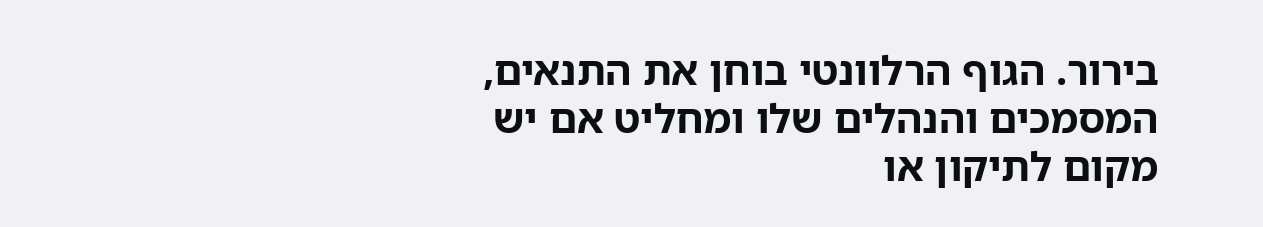בירור. הגוף הרלוונטי בוחן את התנאים, המסמכים והנהלים שלו ומחליט אם יש מקום לתיקון או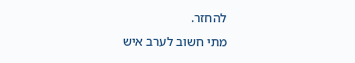להחזר.
מתי חשוב לערב איש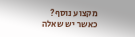מקצוע נוסף?
כאשר יש שאלה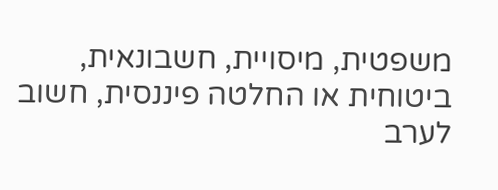משפטית, מיסויית, חשבונאית, ביטוחית או החלטה פיננסית, חשוב לערב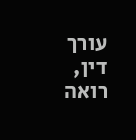עורך דין, רואה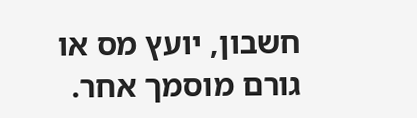חשבון, יועץ מס או גורם מוסמך אחר.